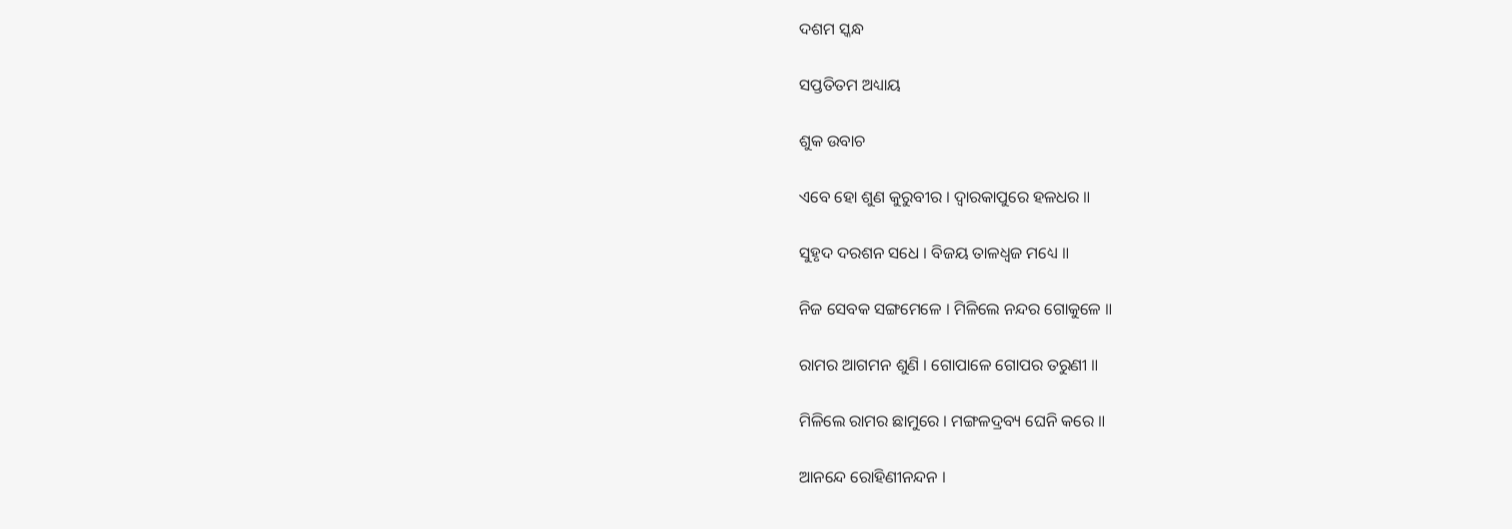ଦଶମ ସ୍କନ୍ଧ

ସପ୍ତତିତମ ଅଧ୍ୟାୟ

ଶୁକ ଉବାଚ

ଏବେ ହୋ ଶୁଣ କୁରୁବୀର । ଦ୍ୱାରକାପୁରେ ହଳଧର ॥

ସୁହୃଦ ଦରଶନ ସଧେ । ବିଜୟ ତାଳଧ୍ୱଜ ମଧ୍ୟେ ॥

ନିଜ ସେବକ ସଙ୍ଗମେଳେ । ମିଳିଲେ ନନ୍ଦର ଗୋକୁଳେ ॥

ରାମର ଆଗମନ ଶୁଣି । ଗୋପାଳେ ଗୋପର ତରୁଣୀ ॥

ମିଳିଲେ ରାମର ଛାମୁରେ । ମଙ୍ଗଳଦ୍ରବ୍ୟ ଘେନି କରେ ॥

ଆନନ୍ଦେ ରୋହିଣୀନନ୍ଦନ ।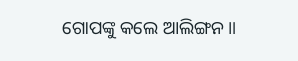ଗୋପଙ୍କୁ କଲେ ଆଲିଙ୍ଗନ ॥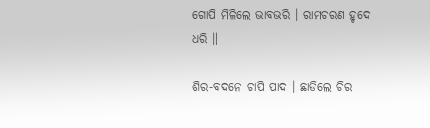ଗୋପି ମିଳିଲେ ଭାବଭରି । ରାମଚରଣ ହୃଦେ ଧରି ॥

ଶିର-ବଦନେ ଚାପି ପାଦ । ଛାଡିଲେ ଚିର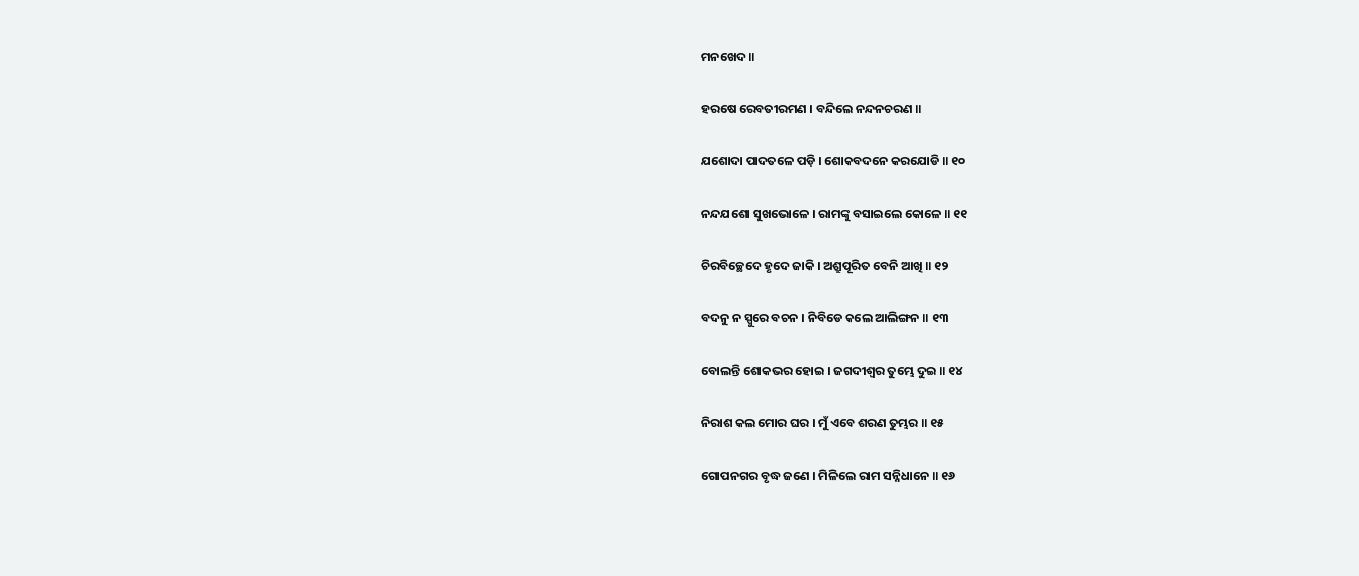ମନଖେଦ ॥

ହରଷେ ରେବତୀରମଣ । ବନ୍ଦିଲେ ନନ୍ଦନଚରଣ ॥

ଯଶୋଦା ପାଦତଳେ ପଡ଼ି । ଶୋକବଦନେ କରଯୋଡି ॥ ୧୦

ନନ୍ଦଯଶୋ ସୁଖଭୋଳେ । ରାମଙ୍କୁ ବସାଇଲେ କୋଳେ ॥ ୧୧

ଚିରବିଚ୍ଛେଦେ ହୃଦେ ଜାକି । ଅଶ୍ରୁପୂରିତ ବେନି ଆଖି ॥ ୧୨

ବଦନୁ ନ ସ୍ପୁରେ ବଚନ । ନିବିଡେ କଲେ ଆଲିଙ୍ଗନ ॥ ୧୩

ବୋଲନ୍ତି ଶୋକଭର ହୋଇ । ଜଗଦୀଶ୍ୱର ତୁମ୍ଭେ ଦୁଇ ॥ ୧୪

ନିରାଶ କଲ ମୋର ଘର । ମୁଁ ଏବେ ଶରଣ ତୁମ୍ଭର ॥ ୧୫

ଗୋପନଗର ବୃଦ୍ଧ ଜଣେ । ମିଳିଲେ ରାମ ସନ୍ନିଧାନେ ॥ ୧୬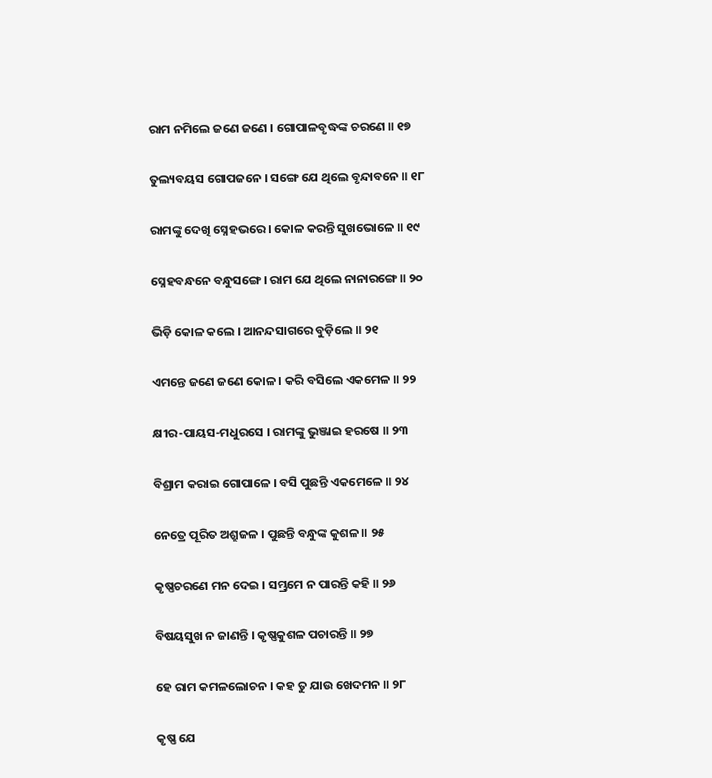ରାମ ନମିଲେ ଜଣେ ଜଣେ । ଗୋପାଳବୃଦ୍ଧଙ୍କ ଚରଣେ ॥ ୧୭

ତୁଲ୍ୟବୟସ ଗୋପଜନେ । ସଙ୍ଗେ ଯେ ଥିଲେ ବୃନ୍ଦାବନେ ॥ ୧୮

ରାମଙ୍କୁ ଦେଖି ସ୍ନେହଭରେ । କୋଳ କରନ୍ତି ସୁଖଭୋଳେ ॥ ୧୯

ସ୍ନେହବନ୍ଧନେ ବନ୍ଧୁସଙ୍ଗେ । ରାମ ଯେ ଥିଲେ ନାନାରଙ୍ଗେ ॥ ୨୦

ଭିଡ଼ି କୋଳ କଲେ । ଆନନ୍ଦସାଗରେ ବୁଡ଼ିଲେ ॥ ୨୧

ଏମନ୍ତେ ଜଣେ ଜଣେ କୋଳ । କରି ବସିଲେ ଏକମେଳ ॥ ୨୨

କ୍ଷୀର-ପାୟସ-ମଧୁରସେ । ରାମଙ୍କୁ ଭୁଞ୍ଜାଇ ହରଷେ ॥ ୨୩

ବିଶ୍ରାମ କରାଇ ଗୋପାଳେ । ବସି ପୁଛନ୍ତି ଏକମେଳେ ॥ ୨୪

ନେତ୍ରେ ପୂରିତ ଅଶ୍ରୁଜଳ । ପୁଛନ୍ତି ବନ୍ଧୁଙ୍କ କୁଶଳ ॥ ୨୫

କୃଷ୍ଣଚରଣେ ମନ ଦେଇ । ସମ୍ଭ୍ରମେ ନ ପାରନ୍ତି କହି ॥ ୨୬

ବିଷୟସୁଖ ନ ଜାଣନ୍ତି । କୃଷ୍ଣକୁଶଳ ପଚାରନ୍ତି ॥ ୨୭

ହେ ରାମ କମଳଲୋଚନ । କହ ତୁ ଯାଉ ଖେଦମନ ॥ ୨୮

କୃଷ୍ଣ ଯେ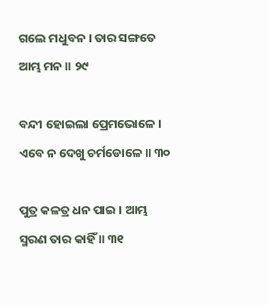ଗଲେ ମଧୁବନ । ତାର ସଙ୍ଗତେ ଆମ୍ଭ ମନ ॥ ୨୯

ବନ୍ଦୀ ହୋଇଲା ପ୍ରେମଭୋଳେ । ଏବେ ନ ଦେଖୁ ଚର୍ମଡୋଳେ ॥ ୩୦

ପୁତ୍ର କଳତ୍ର ଧନ ପାଇ । ଆମ୍ଭ ସ୍ମରଣ ତାର କାହିଁ ॥ ୩୧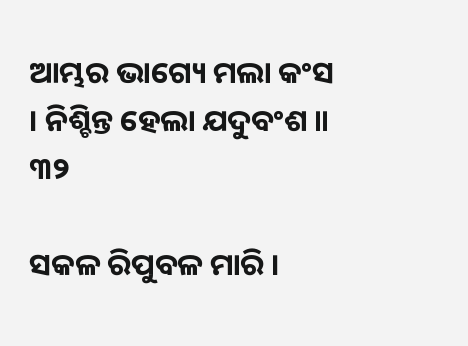ଆମ୍ଭର ଭାଗ୍ୟେ ମଲା କଂସ । ନିଶ୍ଚିନ୍ତ ହେଲା ଯଦୁବଂଶ ॥ ୩୨

ସକଳ ରିପୁବଳ ମାରି ।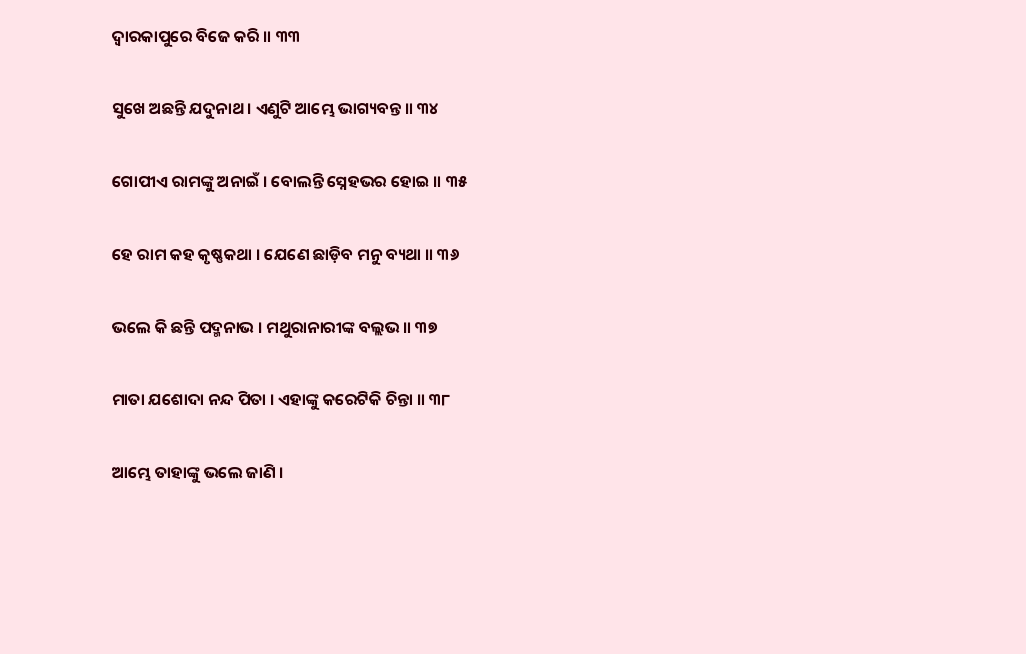ଦ୍ୱାରକାପୁରେ ବିଜେ କରି ॥ ୩୩

ସୁଖେ ଅଛନ୍ତି ଯଦୁନାଥ । ଏଣୁଟି ଆମ୍ଭେ ଭାଗ୍ୟବନ୍ତ ॥ ୩୪

ଗୋପୀଏ ରାମଙ୍କୁ ଅନାଇଁ । ବୋଲନ୍ତି ସ୍ନେହଭର ହୋଇ ॥ ୩୫

ହେ ରାମ କହ କୃଷ୍ଣକଥା । ଯେଣେ ଛାଡ଼ିବ ମନୁ ବ୍ୟଥା ॥ ୩୬

ଭଲେ କି ଛନ୍ତି ପଦ୍ମନାଭ । ମଥୁରାନାରୀଙ୍କ ବଲ୍ଲଭ ॥ ୩୭

ମାତା ଯଶୋଦା ନନ୍ଦ ପିତା । ଏହାଙ୍କୁ କରେଟିକି ଚିନ୍ତା ॥ ୩୮

ଆମ୍ଭେ ତାହାଙ୍କୁ ଭଲେ ଜାଣି ।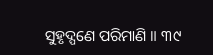ସୁହୃଦ୍ପଣେ ପରିମାଣି ॥ ୩୯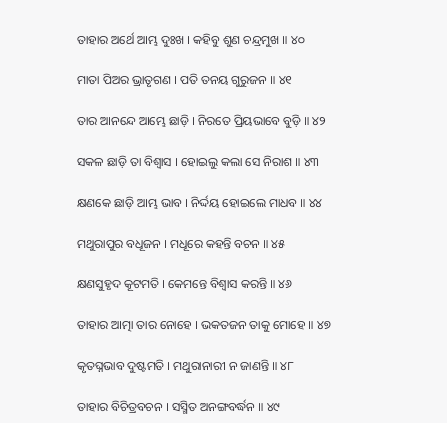ତାହାର ଅର୍ଥେ ଆମ୍ଭ ଦୁଃଖ । କହିବୁ ଶୁଣ ଚନ୍ଦ୍ରମୁଖ ॥ ୪୦

ମାତା ପିଅର ଭ୍ରାତୃଗଣ । ପତି ତନୟ ଗୁରୁଜନ ॥ ୪୧

ତାର ଆନନ୍ଦେ ଆମ୍ଭେ ଛାଡ଼ି । ନିରତେ ପ୍ରିୟଭାବେ ବୁଡ଼ି ॥ ୪୨

ସକଳ ଛାଡ଼ି ତା ବିଶ୍ୱାସ । ହୋଇଲୁ କଲା ସେ ନିରାଶ ॥ ୪୩

କ୍ଷଣକେ ଛାଡ଼ି ଆମ୍ଭ ଭାବ । ନିର୍ଦ୍ଦୟ ହୋଇଲେ ମାଧବ ॥ ୪୪

ମଥୁରାପୁର ବଧୂଜନ । ମଧୂରେ କହନ୍ତି ବଚନ ॥ ୪୫

କ୍ଷଣସୁହୃଦ କୂଟମତି । କେମନ୍ତେ ବିଶ୍ୱାସ କରନ୍ତି ॥ ୪୬

ତାହାର ଆତ୍ମା ତାର ନୋହେ । ଭକତଜନ ତାକୁ ମୋହେ ॥ ୪୭

କୃତଘ୍ନଭାବ ଦୁଷ୍ଟମତି । ମଥୁରାନାରୀ ନ ଜାଣନ୍ତି ॥ ୪୮

ତାହାର ବିଚିତ୍ରବଚନ । ସସ୍ମିତ ଅନଙ୍ଗବର୍ଦ୍ଧନ ॥ ୪୯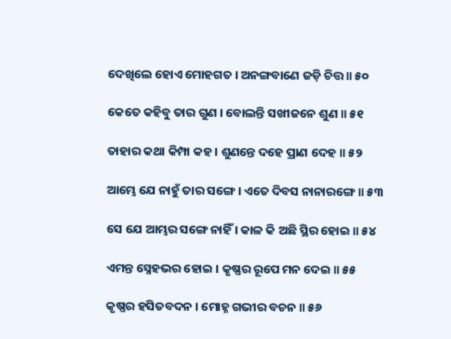ଦେଖିଲେ ହୋଏ ମୋହଗତ । ଅନଙ୍ଗବାଣେ ଜଡ଼ି ଚିତ୍ତ ॥ ୫୦

କେତେ କହିବୁ ତାର ଗୁଣ । ବୋଲନ୍ତି ସଖୀଜନେ ଶୁଣ ॥ ୫୧

ତାହାର କଥା କିମ୍ପା କହ । ଶୁଣନ୍ତେ ଦହେ ପ୍ରାଣ ଦେହ ॥ ୫୨

ଆମ୍ଭେ ଯେ ନାହୁଁ ତାର ସଙ୍ଗେ । ଏତେ ଦିବସ ନାନାରଙ୍ଗେ ॥ ୫୩

ସେ ଯେ ଆମ୍ଭର ସଙ୍ଗେ ନାହିଁ । କାଳ କି ଅଛି ସ୍ଥିର ହୋଇ ॥ ୫୪

ଏମନ୍ତ ସ୍ନେହଭର ହୋଇ । କୃଷ୍ଣର ରୂପେ ମନ ଦେଇ ॥ ୫୫

କୃଷ୍ଣର ହସିତବଦନ । ମୋହ୍ନ ଗଭୀର ବଚନ ॥ ୫୬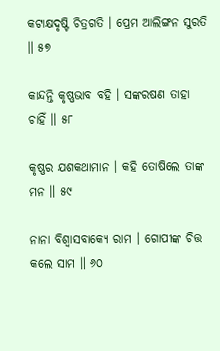କଟାକ୍ଷଦୃଷ୍ଟି ଚିତ୍ରଗତି । ପ୍ରେମ ଆଲିଙ୍ଗନ ସୁରତି ॥ ୫୭

କାନ୍ଦନ୍ତି କୃଷ୍ଣଭାବ ବହି । ସଙ୍କରଷଣ ତାହା ଚାହିଁ ॥ ୫୮

କୃଷ୍ଣର ଯଶକଥାମାନ । କହି ତୋଷିଲେ ତାଙ୍କ ମନ ॥ ୫୯

ନାନା ବିଶ୍ୱାସବାକ୍ୟେ ରାମ । ଗୋପୀଙ୍କ ଚିତ୍ତ କଲେ ସାମ ॥ ୬୦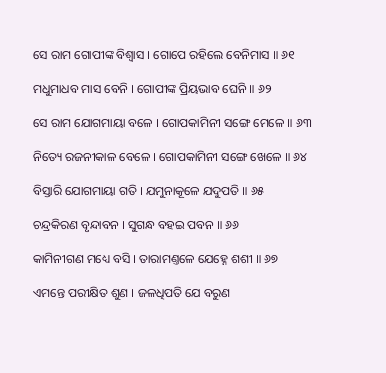ସେ ରାମ ଗୋପୀଙ୍କ ବିଶ୍ୱାସ । ଗୋପେ ରହିଲେ ବେନିମାସ ॥ ୬୧

ମଧୁମାଧବ ମାସ ବେନି । ଗୋପୀଙ୍କ ପ୍ରିୟଭାବ ଘେନି ॥ ୬୨

ସେ ରାମ ଯୋଗମାୟା ବଳେ । ଗୋପକାମିନୀ ସଙ୍ଗେ ମେଳେ ॥ ୬୩

ନିତ୍ୟେ ରଜନୀକାଳ ବେଳେ । ଗୋପକାମିନୀ ସଙ୍ଗେ ଖେଳେ ॥ ୬୪

ବିସ୍ତାରି ଯୋଗମାୟା ଗତି । ଯମୁନାକୂଳେ ଯଦୁପତି ॥ ୬୫

ଚନ୍ଦ୍ରକିରଣ ବୃନ୍ଦାବନ । ସୁଗନ୍ଧ ବହଇ ପବନ ॥ ୬୬

କାମିନୀଗଣ ମଧ୍ୟେ ବସି । ତାରାମଣ୍ତଳେ ଯେହ୍ନେ ଶଶୀ ॥ ୬୭

ଏମନ୍ତେ ପରୀକ୍ଷିତ ଶୁଣ । ଜଳଧିପତି ଯେ ବରୁଣ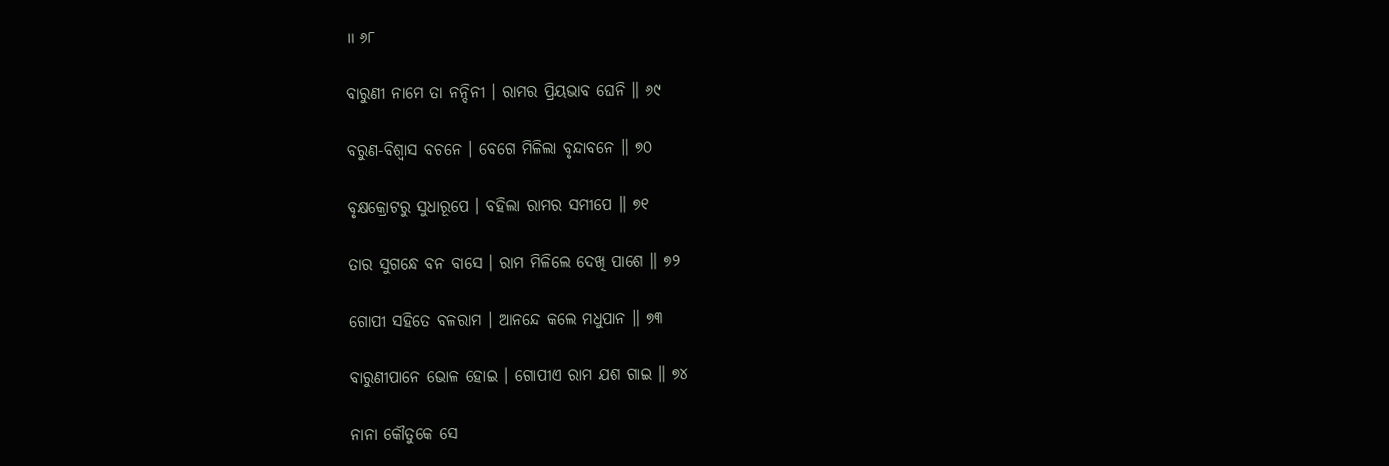॥ ୬୮

ବାରୁଣୀ ନାମେ ତା ନନ୍ଦିନୀ । ରାମର ପ୍ରିୟଭାବ ଘେନି ॥ ୬୯

ବରୁଣ-ବିଶ୍ୱାସ ବଚନେ । ବେଗେ ମିଳିଲା ବୃନ୍ଦାବନେ ॥ ୭୦

ବୃକ୍ଷକ୍ରୋଟରୁ ସୁଧାରୂପେ । ବହିଲା ରାମର ସମୀପେ ॥ ୭୧

ତାର ସୁଗନ୍ଧେ ବନ ବାସେ । ରାମ ମିଳିଲେ ଦେଖି ପାଶେ ॥ ୭୨

ଗୋପୀ ସହିତେ ବଳରାମ । ଆନନ୍ଦେ କଲେ ମଧୁପାନ ॥ ୭୩

ବାରୁଣୀପାନେ ଭୋଳ ହୋଇ । ଗୋପୀଏ ରାମ ଯଶ ଗାଇ ॥ ୭୪

ନାନା କୌତୁକେ ସେ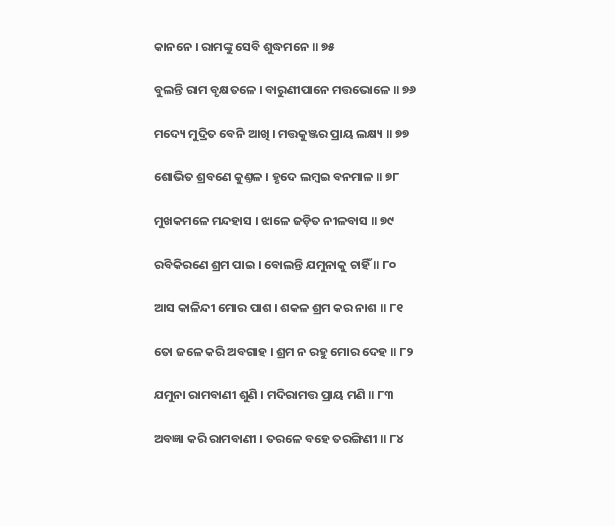କାନନେ । ରାମଙ୍କୁ ସେବି ଶୁଦ୍ଧମନେ ॥ ୭୫

ବୁଲନ୍ତି ରାମ ବୃକ୍ଷତଳେ । ବାରୁଣୀପାନେ ମତ୍ତଭୋଳେ ॥ ୭୬

ମଦ୍ୟେ ମୁଦ୍ରିତ ବେନି ଆଖି । ମତ୍ତକୁଞ୍ଜର ପ୍ରାୟ ଲକ୍ଷ୍ୟ ॥ ୭୭

ଶୋଭିତ ଶ୍ରବଣେ କୁଣ୍ତଳ । ହୃଦେ ଲମ୍ବଇ ବନମାଳ ॥ ୭୮

ମୁଖକମଳେ ମନ୍ଦହାସ । ଝାଳେ ଜଡ଼ିତ ନୀଳବାସ ॥ ୭୯

ରବିକିରଣେ ଶ୍ରମ ପାଇ । ବୋଲନ୍ତି ଯମୁନାକୁ ଚାହିଁ ॥ ୮୦

ଆସ କାଳିନ୍ଦୀ ମୋର ପାଶ । ଶକଳ ଶ୍ରମ କର ନାଶ ॥ ୮୧

ତୋ ଜଳେ କରି ଅବଗାହ । ଶ୍ରମ ନ ରହୁ ମୋର ଦେହ ॥ ୮୨

ଯମୁନା ରାମବାଣୀ ଶୁଣି । ମଦିରାମତ୍ତ ପ୍ରାୟ ମଣି ॥ ୮୩

ଅବଜ୍ଞା କରି ରାମବାଣୀ । ତରଳେ ବହେ ତରଙ୍ଗିଣୀ ॥ ୮୪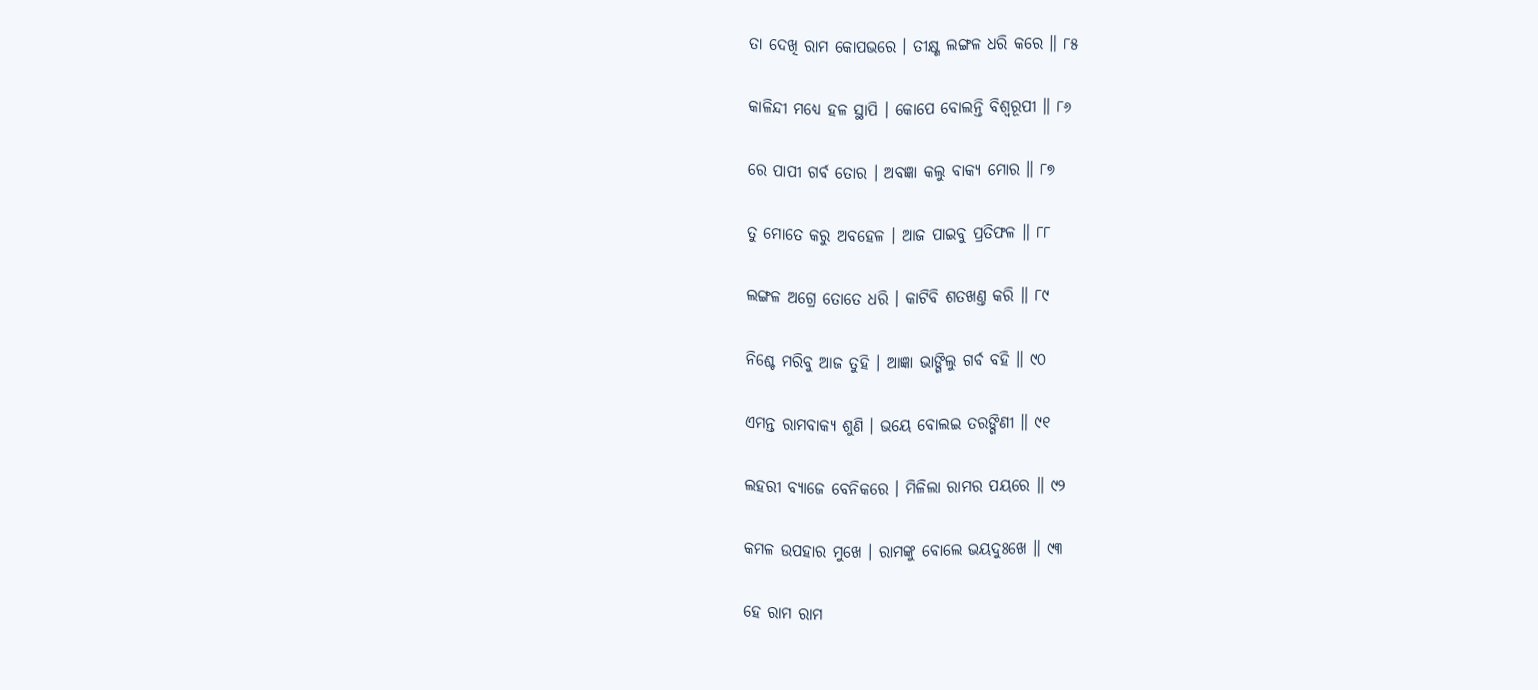ତା ଦେଖି ରାମ କୋପଭରେ । ତୀକ୍ଷ୍ଣ ଲଙ୍ଗଳ ଧରି କରେ ॥ ୮୫

କାଳିନ୍ଦୀ ମଧ୍ୟେ ହଳ ସ୍ଥାପି । କୋପେ ବୋଲନ୍ତି ବିଶ୍ୱରୂପୀ ॥ ୮୬

ରେ ପାପୀ ଗର୍ବ ତୋର । ଅବଜ୍ଞା କଲୁ ବାକ୍ୟ ମୋର ॥ ୮୭

ତୁ ମୋତେ କରୁ ଅବହେଳ । ଆଜ ପାଇବୁ ପ୍ରତିଫଳ ॥ ୮୮

ଲଙ୍ଗଳ ଅଗ୍ରେ ତୋତେ ଧରି । କାଟିବି ଶତଖଣ୍ତ କରି ॥ ୮୯

ନିଶ୍ଚେ ମରିବୁ ଆଜ ତୁହି । ଆଜ୍ଞା ଭାଙ୍ଗିଲୁ ଗର୍ବ ବହି ॥ ୯୦

ଏମନ୍ତ ରାମବାକ୍ୟ ଶୁଣି । ଭୟେ ବୋଲଇ ତରଙ୍ଗିଣୀ ॥ ୯୧

ଲହରୀ ବ୍ୟାଜେ ବେନିକରେ । ମିଳିଲା ରାମର ପୟରେ ॥ ୯୨

କମଳ ଉପହାର ମୁଖେ । ରାମଙ୍କୁ ବୋଲେ ଭୟଦୁଃଖେ ॥ ୯୩

ହେ ରାମ ରାମ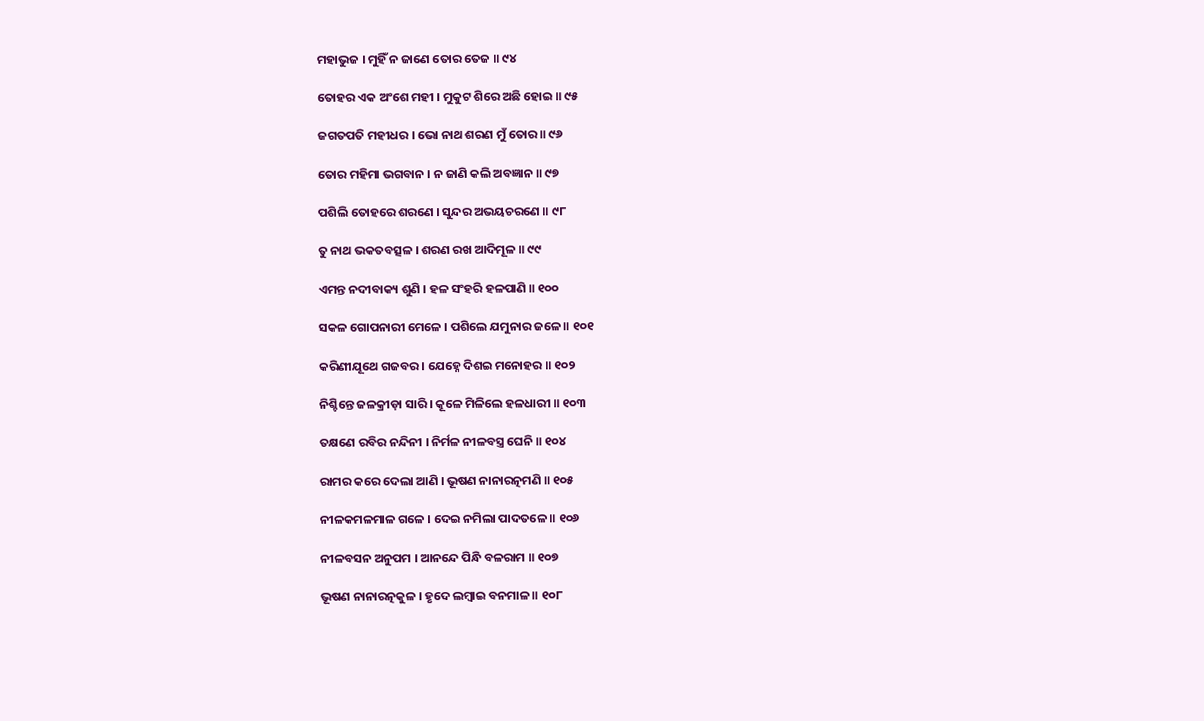ମହାଭୁଜ । ମୁହିଁ ନ ଜାଣେ ତୋର ତେଜ ॥ ୯୪

ତୋହର ଏକ ଅଂଶେ ମହୀ । ମୁକୁଟ ଶିରେ ଅଛି ହୋଇ ॥ ୯୫

ଜଗତପତି ମହୀଧର । ଭୋ ନାଥ ଶରଣ ମୁଁ ତୋର ॥ ୯୬

ତୋର ମହିମା ଭଗବାନ । ନ ଜାଣି କଲି ଅବଜ୍ଞାନ ॥ ୯୭

ପଶିଲି ତୋହରେ ଶରଣେ । ସୁନ୍ଦର ଅଭୟଚରଣେ ॥ ୯୮

ତୁ ନାଥ ଭକତବତ୍ସଳ । ଶରଣ ରଖ ଆଦିମୂଳ ॥ ୯୯

ଏମନ୍ତ ନଦୀବାକ୍ୟ ଶୁଣି । ହଳ ସଂହରି ହଳପାଣି ॥ ୧୦୦

ସକଳ ଗୋପନାରୀ ମେଳେ । ପଶିଲେ ଯମୁନାର ଜଳେ ॥ ୧୦୧

କରିଣୀଯୂଥେ ଗଜବର । ଯେହ୍ନେ ଦିଶଇ ମନୋହର ॥ ୧୦୨

ନିଶ୍ଚିନ୍ତେ ଜଳକ୍ରୀଡ଼ା ସାରି । କୂଳେ ମିଳିଲେ ହଳଧାରୀ ॥ ୧୦୩

ତକ୍ଷଣେ ରବିର ନନ୍ଦିନୀ । ନିର୍ମଳ ନୀଳବସ୍ତ୍ର ଘେନି ॥ ୧୦୪

ରାମର କରେ ଦେଲା ଆଣି । ଭୂଷଣ ନାନାରତ୍ନମଣି ॥ ୧୦୫

ନୀଳକମଳମାଳ ଗଳେ । ଦେଇ ନମିଲା ପାଦତଳେ ॥ ୧୦୬

ନୀଳବସନ ଅନୁପମ । ଆନନ୍ଦେ ପିନ୍ଧି ବଳରାମ ॥ ୧୦୭

ଭୂଷଣ ନାନାରତ୍ନକୁଳ । ହୃଦେ ଲମ୍ବାଇ ବନମାଳ ॥ ୧୦୮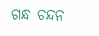ଗନ୍ଧ ଚନ୍ଦନ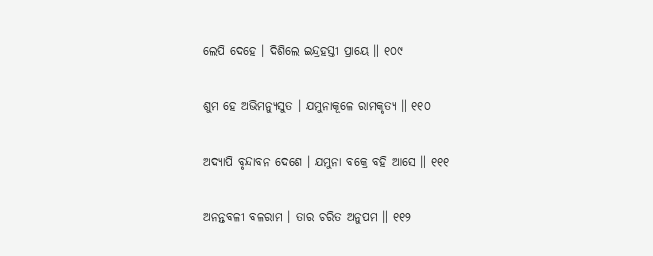ଲେପି ଦେହେ । ଦିଶିଲେ ଇନ୍ଦ୍ରହସ୍ତୀ ପ୍ରାୟେ ॥ ୧୦୯

ଶୁମ ହେ ଅଭିମନ୍ୟୁସୁତ । ଯମୁନାକୂଳେ ରାମକୃତ୍ୟ ॥ ୧୧୦

ଅଦ୍ୟାପି ବୃନ୍ଦାବନ ଦେଶେ । ଯମୁନା ବକ୍ରେ ବହି ଆସେ ॥ ୧୧୧

ଅନନ୍ତବଳୀ ବଳରାମ । ତାର ଚରିତ ଅନୁପମ ॥ ୧୧୨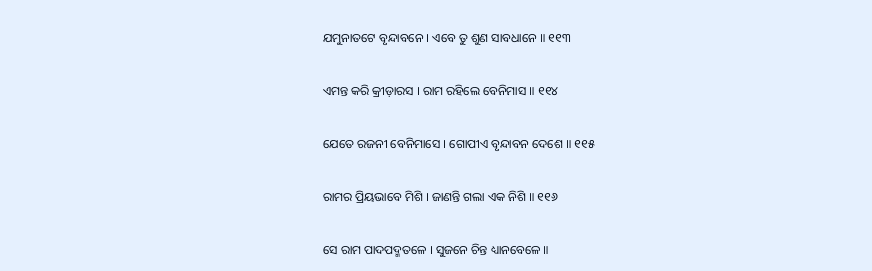ଯମୁନାତଟେ ବୃନ୍ଦାବନେ । ଏବେ ତୁ ଶୁଣ ସାବଧାନେ ॥ ୧୧୩

ଏମନ୍ତ କରି କ୍ରୀଡ଼ାରସ । ରାମ ରହିଲେ ବେନିମାସ ॥ ୧୧୪

ଯେତେ ରଜନୀ ବେନିମାସେ । ଗୋପୀଏ ବୃନ୍ଦାବନ ଦେଶେ ॥ ୧୧୫

ରାମର ପ୍ରିୟଭାବେ ମିଶି । ଜାଣନ୍ତି ଗଲା ଏକ ନିଶି ॥ ୧୧୬

ସେ ରାମ ପାଦପଦ୍ମତଳେ । ସୁଜନେ ଚିନ୍ତ ଧ୍ୟାନବେଳେ ॥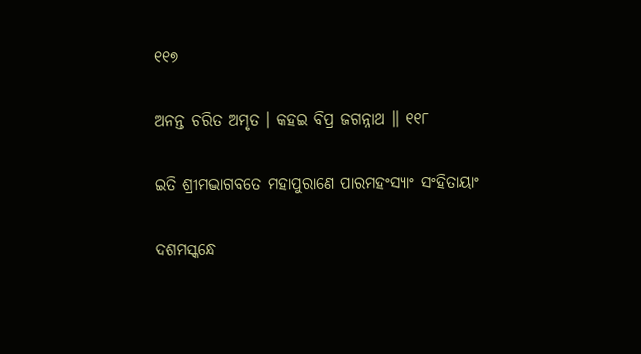୧୧୭

ଅନନ୍ତ ଚରିତ ଅମୃତ । କହଇ ବିପ୍ର ଜଗନ୍ନାଥ ॥ ୧୧୮

ଇତି ଶ୍ରୀମଦ୍ଭାଗବତେ ମହାପୁରାଣେ ପାରମହଂସ୍ୟାଂ ସଂହିତାୟାଂ

ଦଶମସ୍କନ୍ଧେ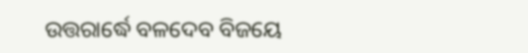ଉତ୍ତରାର୍ଦ୍ଧେ ବଳଦେବ ବିଜୟେ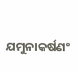ଯମୁନାକର୍ଷଣଂ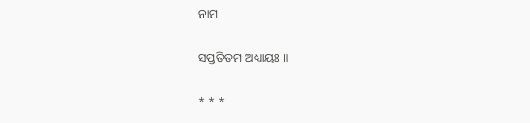ନାମ

ସପ୍ତତିତମ ଅଧ୍ୟାୟଃ ॥

* * *